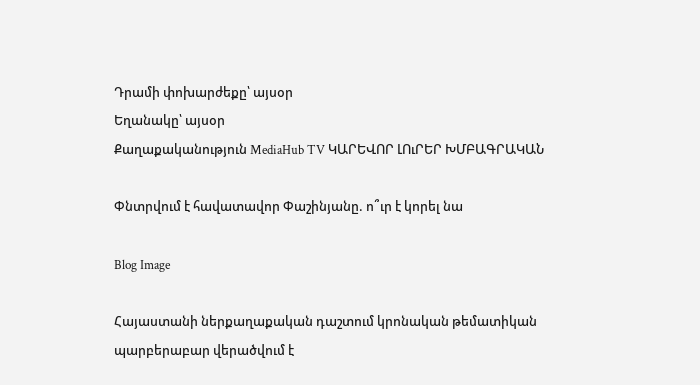Դրամի փոխարժեքը՝ այսօր
Եղանակը՝ այսօր
Քաղաքականություն MediaHub TV ԿԱՐԵՎՈՐ ԼՈւՐԵՐ ԽՄԲԱԳՐԱԿԱՆ

Փնտրվում է հավատավոր Փաշինյանը. ո՞ւր է կորել նա

Blog Image

Հայաստանի ներքաղաքական դաշտում կրոնական թեմատիկան պարբերաբար վերածվում է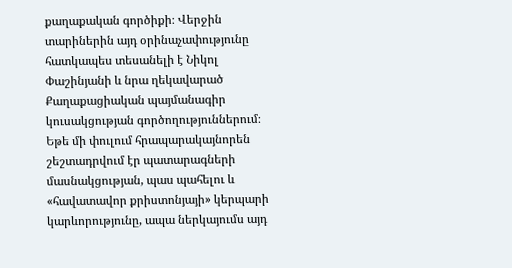քաղաքական գործիքի։ Վերջին տարիներին այդ օրինաչափությունը հատկապես տեսանելի է Նիկոլ Փաշինյանի և նրա ղեկավարած Քաղաքացիական պայմանագիր կուսակցության գործողություններում։ Եթե մի փուլում հրապարակայնորեն շեշտադրվում էր պատարագների մասնակցության, պաս պահելու և «հավատավոր քրիստոնյայի» կերպարի կարևորությունը, ապա ներկայումս այդ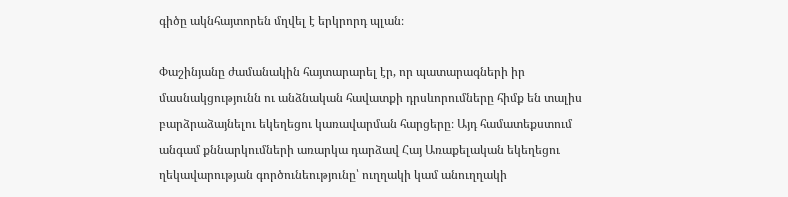գիծը ակնհայտորեն մղվել է երկրորդ պլան։

Փաշինյանը ժամանակին հայտարարել էր, որ պատարագների իր մասնակցությունն ու անձնական հավատքի դրսևորումները հիմք են տալիս բարձրաձայնելու եկեղեցու կառավարման հարցերը։ Այդ համատեքստում անգամ քննարկումների առարկա դարձավ Հայ Առաքելական եկեղեցու ղեկավարության գործունեությունը՝ ուղղակի կամ անուղղակի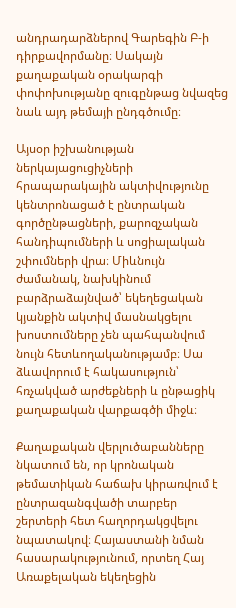անդրադարձներով Գարեգին Բ-ի դիրքավորմանը։ Սակայն քաղաքական օրակարգի փոփոխությանը զուգընթաց նվազեց նաև այդ թեմայի ընդգծումը։

Այսօր իշխանության ներկայացուցիչների հրապարակային ակտիվությունը կենտրոնացած է ընտրական գործընթացների, քարոզչական հանդիպումների և սոցիալական շփումների վրա։ Միևնույն ժամանակ, նախկինում բարձրաձայնված՝ եկեղեցական կյանքին ակտիվ մասնակցելու խոստումները չեն պահպանվում նույն հետևողականությամբ։ Սա ձևավորում է հակասություն՝ հռչակված արժեքների և ընթացիկ քաղաքական վարքագծի միջև։

Քաղաքական վերլուծաբանները նկատում են, որ կրոնական թեմատիկան հաճախ կիրառվում է ընտրազանգվածի տարբեր շերտերի հետ հաղորդակցվելու նպատակով։ Հայաստանի նման հասարակությունում, որտեղ Հայ Առաքելական եկեղեցին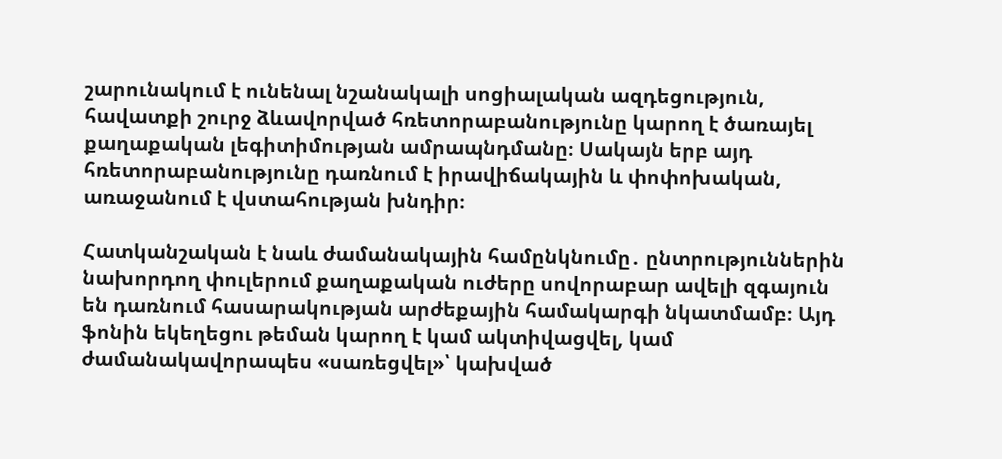շարունակում է ունենալ նշանակալի սոցիալական ազդեցություն, հավատքի շուրջ ձևավորված հռետորաբանությունը կարող է ծառայել քաղաքական լեգիտիմության ամրապնդմանը։ Սակայն երբ այդ հռետորաբանությունը դառնում է իրավիճակային և փոփոխական, առաջանում է վստահության խնդիր։

Հատկանշական է նաև ժամանակային համընկնումը․ ընտրություններին նախորդող փուլերում քաղաքական ուժերը սովորաբար ավելի զգայուն են դառնում հասարակության արժեքային համակարգի նկատմամբ։ Այդ ֆոնին եկեղեցու թեման կարող է կամ ակտիվացվել, կամ ժամանակավորապես «սառեցվել»՝ կախված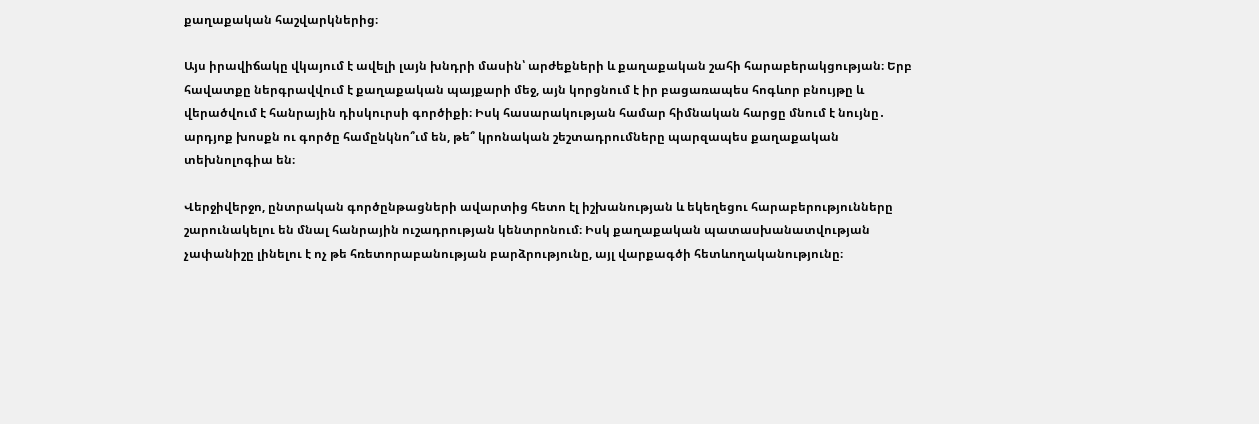քաղաքական հաշվարկներից։

Այս իրավիճակը վկայում է ավելի լայն խնդրի մասին՝ արժեքների և քաղաքական շահի հարաբերակցության։ Երբ հավատքը ներգրավվում է քաղաքական պայքարի մեջ, այն կորցնում է իր բացառապես հոգևոր բնույթը և վերածվում է հանրային դիսկուրսի գործիքի։ Իսկ հասարակության համար հիմնական հարցը մնում է նույնը․ արդյոք խոսքն ու գործը համընկնո՞ւմ են, թե՞ կրոնական շեշտադրումները պարզապես քաղաքական տեխնոլոգիա են։

Վերջիվերջո, ընտրական գործընթացների ավարտից հետո էլ իշխանության և եկեղեցու հարաբերությունները շարունակելու են մնալ հանրային ուշադրության կենտրոնում։ Իսկ քաղաքական պատասխանատվության չափանիշը լինելու է ոչ թե հռետորաբանության բարձրությունը, այլ վարքագծի հետևողականությունը։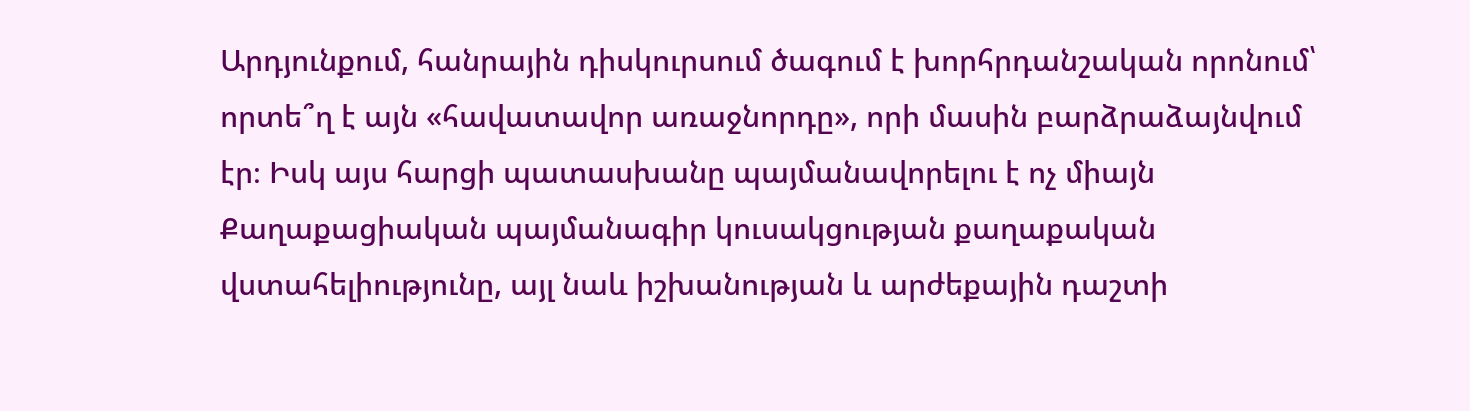Արդյունքում, հանրային դիսկուրսում ծագում է խորհրդանշական որոնում՝ որտե՞ղ է այն «հավատավոր առաջնորդը», որի մասին բարձրաձայնվում էր։ Իսկ այս հարցի պատասխանը պայմանավորելու է ոչ միայն Քաղաքացիական պայմանագիր կուսակցության քաղաքական վստահելիությունը, այլ նաև իշխանության և արժեքային դաշտի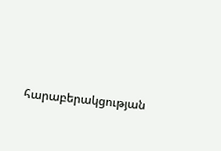հարաբերակցության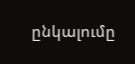ընկալումը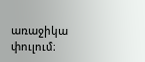առաջիկա փուլում։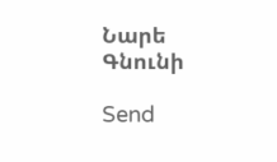Նարե Գնունի

Send